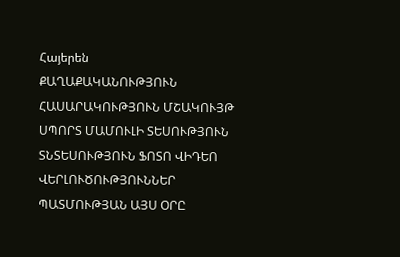Հայերեն
ՔԱՂԱՔԱԿԱՆՈՒԹՅՈՒՆ ՀԱՍԱՐԱԿՈՒԹՅՈՒՆ ՄՇԱԿՈՒՅԹ ՍՊՈՐՏ ՄԱՄՈՒԼԻ ՏԵՍՈՒԹՅՈՒՆ ՏՆՏԵՍՈՒԹՅՈՒՆ ՖՈՏՈ ՎԻԴԵՈ ՎԵՐԼՈՒԾՈՒԹՅՈՒՆՆԵՐ ՊԱՏՄՈՒԹՅԱՆ ԱՅՍ ՕՐԸ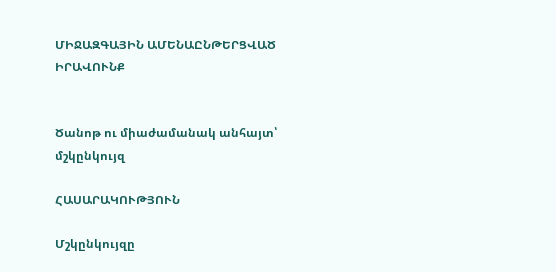ՄԻՋԱԶԳԱՅԻՆ ԱՄԵՆԱԸՆԹԵՐՑՎԱԾ ԻՐԱՎՈՒՆՔ


Ծանոթ ու միաժամանակ անհայտ՝ մշկընկույզ

ՀԱՍԱՐԱԿՈՒԹՅՈՒՆ

Մշկընկույզը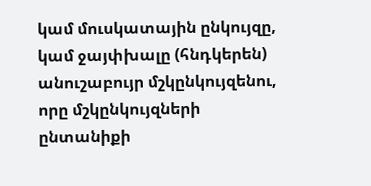կամ մուսկատային ընկույզը, կամ ջայփխալը (հնդկերեն) անուշաբույր մշկընկույզենու, որը մշկընկույզների ընտանիքի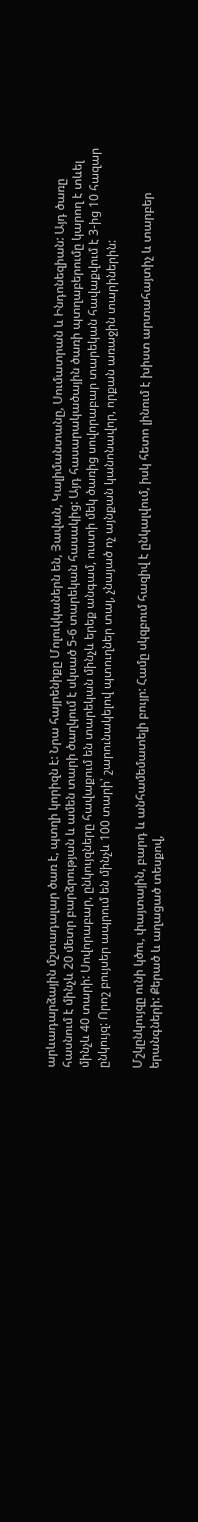արևադարձային մշտադալար ծառ է, պտղի կորիզն է: Նրա հայրենիքը Մոլուկկաներն են, Յավան, Կալիմանտանը, Սումատրան և Ինդոնեզիան: Այդ ծառը հասնում է մինչև 20 մետր բարձրության և ամեն տարի ծաղկում է սկսած 5-6 տարեկան հասակից: Այդ հասարակածային ծառի պտղաբերումը կարող է տևել մինչև 40 տարի: Սովորաբար, ընկույզները հավաքում են տարեկան մինչև երեք անգամ, ուստի մեկ ծառից սովորաբար տարեկան հավաքվում է 3-ից 10 հազար ընկույզ: Որոշ բույսեր ապրում են մինչև 100 տարի՝ շարունակելով պտուղներ տալ, չնայած ոչ այնքան կանոնավոր, որքան առաջին տարիներին:

Մշկընկույզը ունի կծու, փայտային, բարդ և անհամեմատելի բույր: Համը սկզբում հազիվ է ընկալվում, իսկ հետո լինում է խիստ արտահայտիչ և տարբեր երանգների: Քերած և աղացած տեսքով,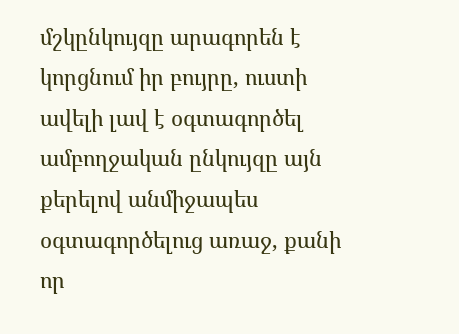մշկընկույզը արագորեն է կորցնում իր բույրը, ուստի ավելի լավ է օգտագործել ամբողջական ընկույզը այն քերելով անմիջապես օգտագործելուց առաջ, քանի որ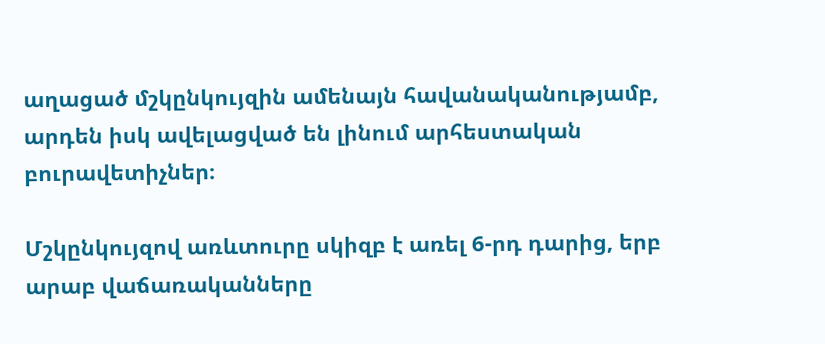աղացած մշկընկույզին ամենայն հավանականությամբ, արդեն իսկ ավելացված են լինում արհեստական բուրավետիչներ։

Մշկընկույզով առևտուրը սկիզբ է առել 6-րդ դարից, երբ արաբ վաճառականները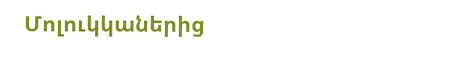Մոլուկկաներից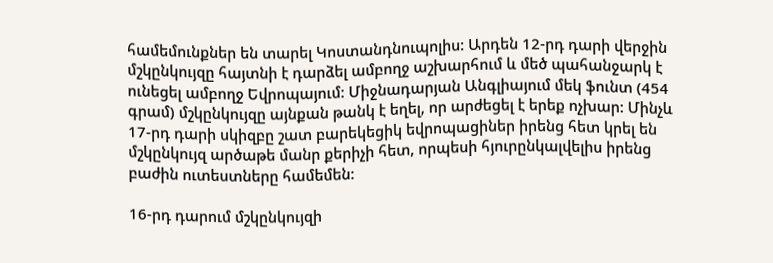համեմունքներ են տարել Կոստանդնուպոլիս: Արդեն 12-րդ դարի վերջին մշկընկույզը հայտնի է դարձել ամբողջ աշխարհում և մեծ պահանջարկ է ունեցել ամբողջ Եվրոպայում: Միջնադարյան Անգլիայում մեկ ֆունտ (454 գրամ) մշկընկույզը այնքան թանկ է եղել, որ արժեցել է երեք ոչխար: Մինչև 17-րդ դարի սկիզբը շատ բարեկեցիկ եվրոպացիներ իրենց հետ կրել են մշկընկույզ արծաթե մանր քերիչի հետ, որպեսի հյուրընկալվելիս իրենց բաժին ուտեստները համեմեն:

16-րդ դարում մշկընկույզի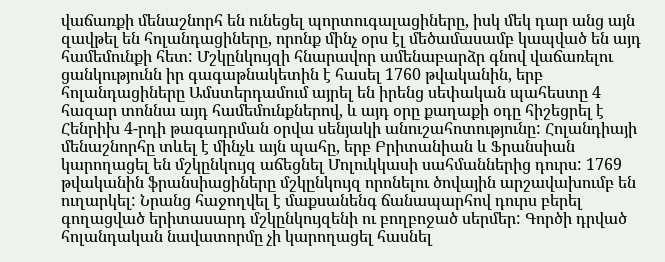վաճառքի մենաշնորհ են ունեցել պորտուգալացիները, իսկ մեկ դար անց այն զավթել են հոլանդացիները, որոնք մինչ օրս էլ մեծամասամբ կապված են այդ համեմունքի հետ: Մշկընկույզի հնարավոր ամենաբարձր գնով վաճառելու ցանկությունն իր գագաթնակետին է հասել 1760 թվականին, երբ հոլանդացիները Ամստերդամում այրել են իրենց սեփական պահեստը 4 հազար տոննա այդ համեմունքներով, և այդ օրը քաղաքի օդը հիշեցրել է Հենրիխ 4-րդի թագադրման օրվա սենյակի անուշահոտությունը: Հոլանդիայի մենաշնորհը տևել է մինչև այն պահը, երբ Բրիտանիան և Ֆրանսիան կարողացել են մշկընկույզ աճեցնել Մոլուկկասի սահմաններից դուրս: 1769 թվականին ֆրանսիացիները մշկընկույզ որոնելու ծովային արշավախումբ են ուղարկել: Նրանց հաջողվել է մաքսանենգ ճանապարհով դուրս բերել գողացված երիտասարդ մշկընկույզենի ու բողբոջած սերմեր: Գործի դրված հոլանդական նավատորմը չի կարողացել հասնել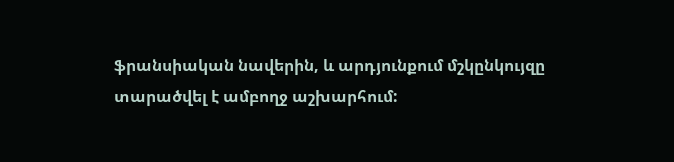ֆրանսիական նավերին, և արդյունքում մշկընկույզը տարածվել է ամբողջ աշխարհում: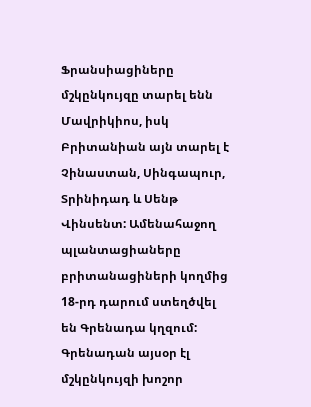Ֆրանսիացիները մշկընկույզը տարել ենն Մավրիկիոս, իսկ Բրիտանիան այն տարել է Չինաստան, Սինգապուր, Տրինիդադ և Սենթ Վինսենտ: Ամենահաջող պլանտացիաները բրիտանացիների կողմից 18-րդ դարում ստեղծվել են Գրենադա կղզում: Գրենադան այսօր էլ մշկընկույզի խոշոր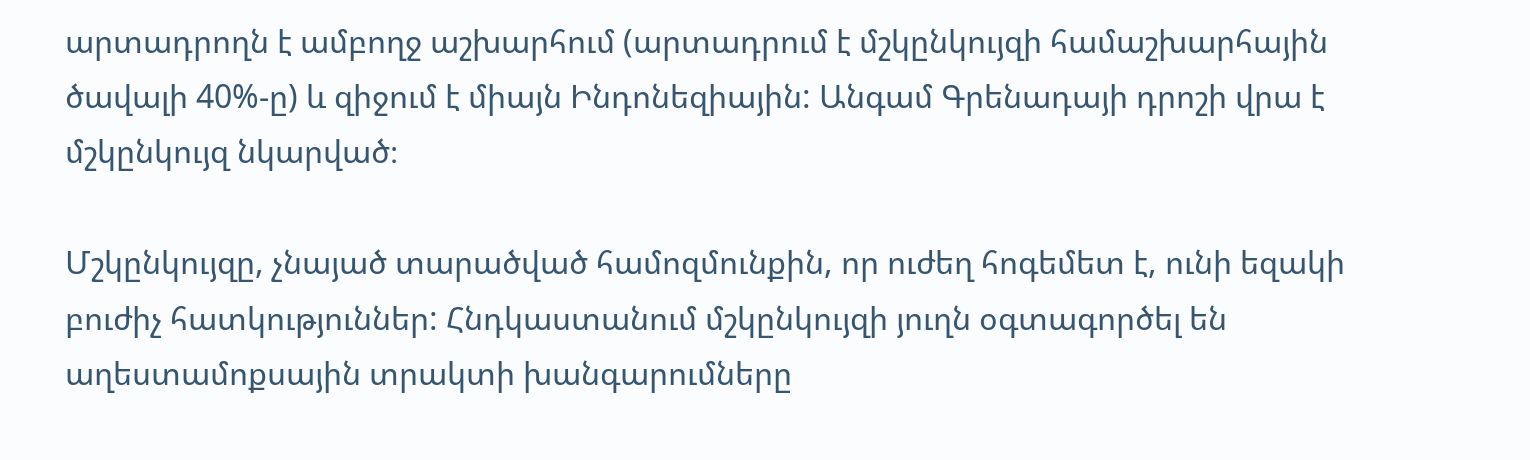արտադրողն է ամբողջ աշխարհում (արտադրում է մշկընկույզի համաշխարհային ծավալի 40%-ը) և զիջում է միայն Ինդոնեզիային: Անգամ Գրենադայի դրոշի վրա է մշկընկույզ նկարված։

Մշկընկույզը, չնայած տարածված համոզմունքին, որ ուժեղ հոգեմետ է, ունի եզակի բուժիչ հատկություններ: Հնդկաստանում մշկընկույզի յուղն օգտագործել են աղեստամոքսային տրակտի խանգարումները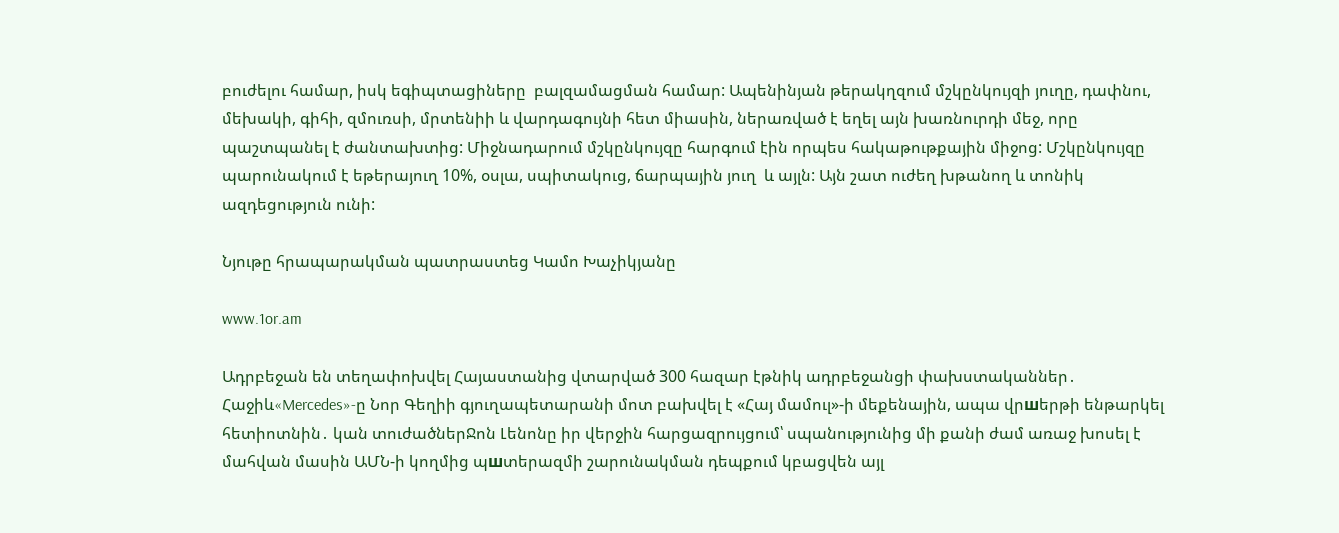բուժելու համար, իսկ եգիպտացիները  բալզամացման համար: Ապենինյան թերակղզում մշկընկույզի յուղը, դափնու, մեխակի, գիհի, զմուռսի, մրտենիի և վարդագույնի հետ միասին, ներառված է եղել այն խառնուրդի մեջ, որը պաշտպանել է ժանտախտից: Միջնադարում մշկընկույզը հարգում էին որպես հակաթութքային միջոց: Մշկընկույզը պարունակում է եթերայուղ 10%, օսլա, սպիտակուց, ճարպային յուղ  և այլն: Այն շատ ուժեղ խթանող և տոնիկ ազդեցություն ունի:

Նյութը հրապարակման պատրաստեց Կամո Խաչիկյանը

www.1or.am

Ադրբեջան են տեղափոխվել Հայաստանից վտարված 300 հազար էթնիկ ադրբեջանցի փախստականներ․ Հաջիև«Mercedes»-ը Նոր Գեղիի գյուղապետարանի մոտ բախվել է «Հայ մամուլ»-ի մեքենային, ապա վրшերթի ենթարկել հետիոտնին․ կան տուժածներՋոն Լենոնը իր վերջին հարցազրույցում՝ սպանությունից մի քանի ժամ առաջ խոսել է մահվան մասին ԱՄՆ-ի կողմից պшտերազմի շարունակման դեպքում կբացվեն այլ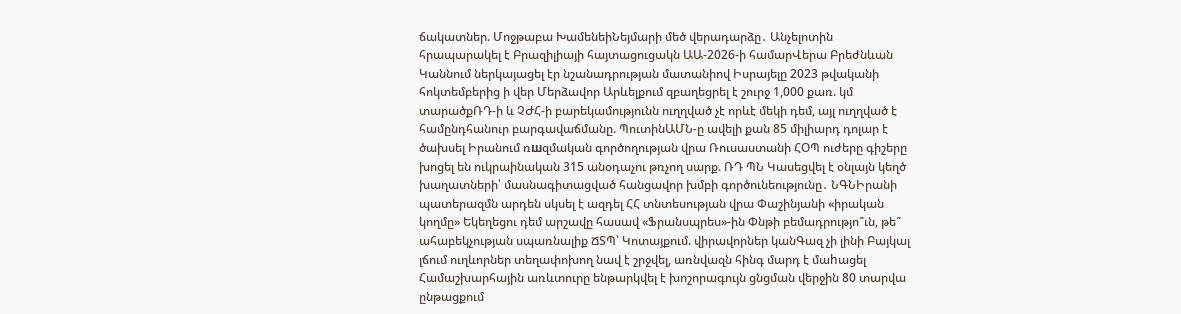ճակատներ. Մոջթաբա ԽամենեիՆեյմարի մեծ վերադարձը․ Անչելոտին հրապարակել է Բրազիլիայի հայտացուցակն ԱԱ-2026-ի համարՎերա Բրեժնևան Կաննում ներկայացել էր նշանադրության մատանիով Իսրայելը 2023 թվականի հոկտեմբերից ի վեր Մերձավոր Արևելքում զբաղեցրել է շուրջ 1,000 քառ. կմ տարածքՌԴ-ի և ՉԺՀ-ի բարեկամությունն ուղղված չէ որևէ մեկի դեմ, այլ ուղղված է համընդհանուր բարգավաճմանը. ՊուտինԱՄՆ-ը ավելի քան 85 միլիարդ դոլար է ծախսել Իրանում ռшզմական գործողության վրա Ռուսաստանի ՀՕՊ ուժերը գիշերը խոցել են ուկրաինական 315 անօդաչու թռչող սարք. ՌԴ ՊՆ Կասեցվել է օնլայն կեղծ խաղատների՝ մասնագիտացված հանցավոր խմբի գործունեությունը․ ՆԳՆԻրանի պատերազմն արդեն սկսել է ազդել ՀՀ տնտեսության վրա Փաշինյանի «իրական կողմը» Եկեղեցու դեմ արշավը հասավ «Ֆրանսպրես»-ին Փնթի բեմադրությո՞ւն, թե՞ ահաբեկչության սպառնալիք ՃՏՊ՝ Կոտայքում. վիրավորներ կանԳազ չի լինի Բայկալ լճում ուղևորներ տեղափոխող նավ է շրջվել, առնվազն հինգ մարդ է մաhացել Համաշխարհային առևտուրը ենթարկվել է խոշորագույն ցնցման վերջին 80 տարվա ընթացքում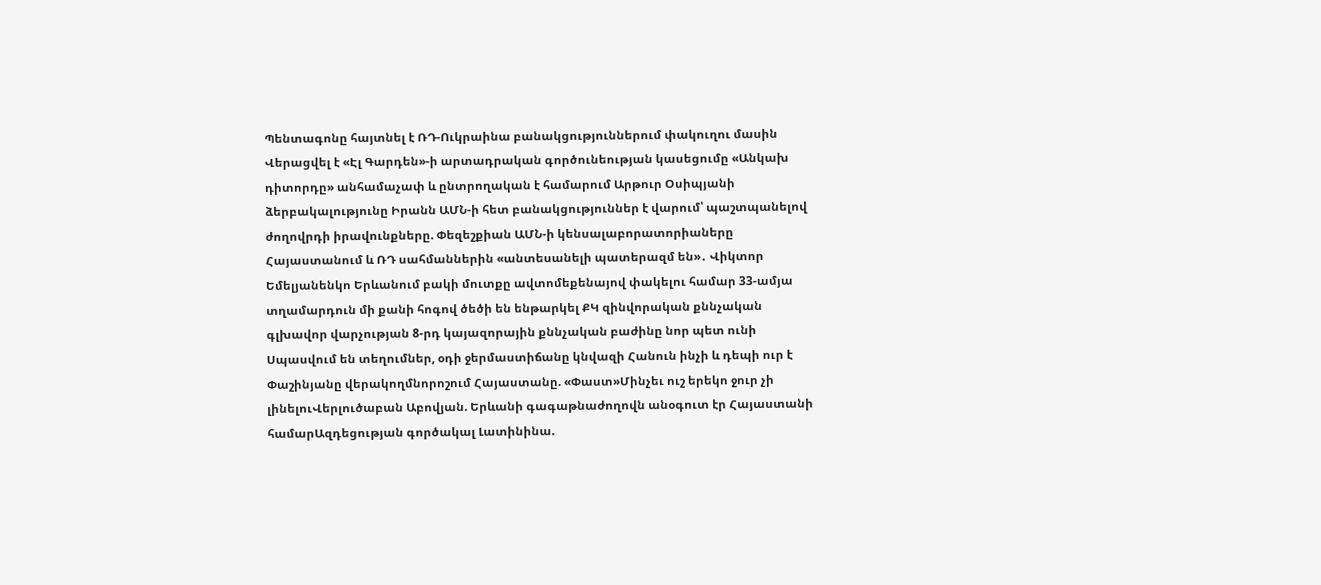Պենտագոնը հայտնել է ՌԴ-Ուկրաինա բանակցություններում փակուղու մասին Վերացվել է «Էլ Գարդեն»-ի արտադրական գործունեության կասեցումը «Անկախ դիտորդը» անհամաչափ և ընտրողական է համարում Արթուր Օսիպյանի ձերբակալությունը Իրանն ԱՄՆ-ի հետ բանակցություններ է վարում՝ պաշտպանելով ժողովրդի իրավունքները. Փեզեշքիան ԱՄՆ-ի կենսալաբորատորիաները Հայաստանում և ՌԴ սահմաններին «անտեսանելի պատերազմ են»․ Վիկտոր Եմելյանենկո Երևանում բակի մուտքը ավտոմեքենայով փակելու համար 33-ամյա տղամարդուն մի քանի հոգով ծեծի են ենթարկել ՔԿ զինվորական քննչական գլխավոր վարչության 8-րդ կայազորային քննչական բաժինը նոր պետ ունի Սպասվում են տեղումներ, օդի ջերմաստիճանը կնվազի Հանուն ինչի և դեպի ուր է Փաշինյանը վերակողմնորոշում Հայաստանը. «Փաստ»Մինչեւ ուշ երեկո ջուր չի լինելուՎերլուծաբան Աբովյան. Երևանի գագաթնաժողովն անօգուտ էր Հայաստանի համարԱզդեցության գործակալ Լատինինա.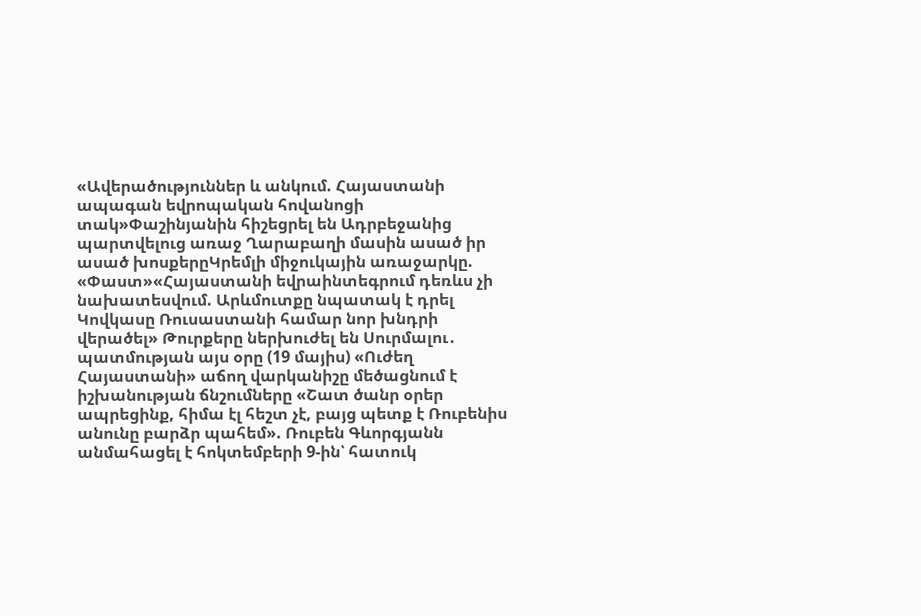«Ավերածություններ և անկում. Հայաստանի ապագան եվրոպական հովանոցի տակ»Փաշինյանին հիշեցրել են Ադրբեջանից պարտվելուց առաջ Ղարաբաղի մասին ասած իր ասած խոսքերըԿրեմլի միջուկային առաջարկը. «Փաստ»«Հայաստանի եվրաինտեգրում դեռևս չի նախատեսվում. Արևմուտքը նպատակ է դրել Կովկասը Ռուսաստանի համար նոր խնդրի վերածել» Թուրքերը ներխուժել են Սուրմալու․ պատմության այս օրը (19 մայիս) «Ուժեղ Հայաստանի» աճող վարկանիշը մեծացնում է իշխանության ճնշումները «Շատ ծանր օրեր ապրեցինք, հիմա էլ հեշտ չէ, բայց պետք է Ռուբենիս անունը բարձր պահեմ». Ռուբեն Գևորգյանն անմահացել է հոկտեմբերի 9-ին՝ հատուկ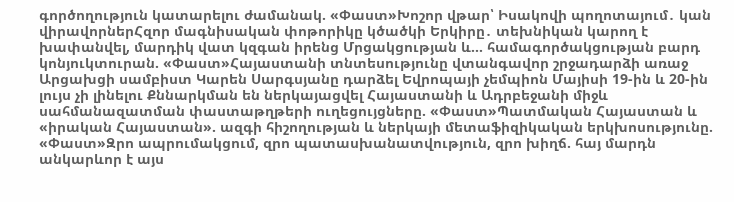գործողություն կատարելու ժամանակ. «Փաստ»Խոշոր վթար՝ Իսակովի պողոտայում․ կան վիրավորներՀզոր մագնիսական փոթորիկը կծածկի Երկիրը․ տեխնիկան կարող է խափանվել, մարդիկ վատ կզգան իրենց Մրցակցության և... համագործակցության բարդ կոնյուկտուրան. «Փաստ»Հայաստանի տնտեսությունը վտանգավոր շրջադարձի առաջ Արցախցի սամբիստ Կարեն Սարգսյանը դարձել Եվրոպայի չեմպիոն Մայիսի 19-ին և 20-ին լույս չի լինելու Քննարկման են ներկայացվել Հայաստանի և Ադրբեջանի միջև սահմանազատման փաստաթղթերի ուղեցույցները. «Փաստ»Պատմական Հայաստան և «իրական Հայաստան». ազգի հիշողության և ներկայի մետաֆիզիկական երկխոսությունը. «Փաստ»Զրո ապրումակցում, զրո պատասխանատվություն, զրո խիղճ. հայ մարդն անկարևոր է այս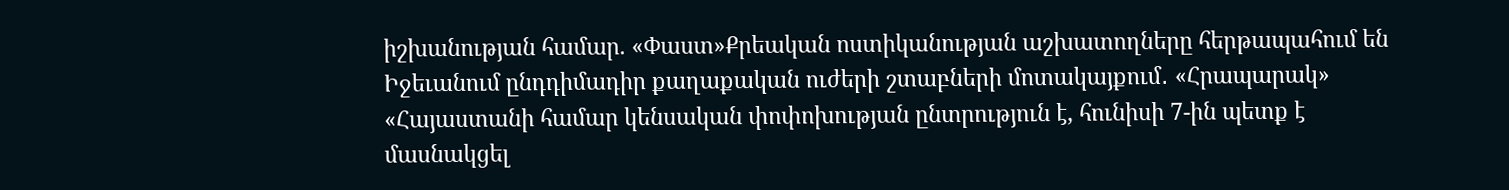իշխանության համար. «Փաստ»Քրեական ոստիկանության աշխատողները հերթապահում են Իջեւանում ընդդիմադիր քաղաքական ուժերի շտաբների մոտակայքում․ «Հրապարակ» «Հայաստանի համար կենսական փոփոխության ընտրություն է, հունիսի 7-ին պետք է մասնակցել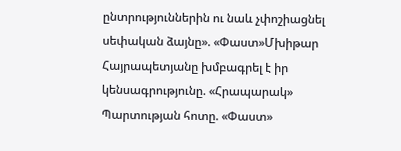ընտրություններին ու նաև չփոշիացնել սեփական ձայնը». «Փաստ»Մխիթար Հայրապետյանը խմբագրել է իր կենսագրությունը. «Հրապարակ» Պարտության հոտը. «Փաստ»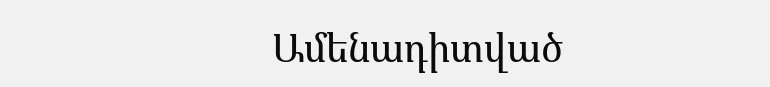Ամենադիտված